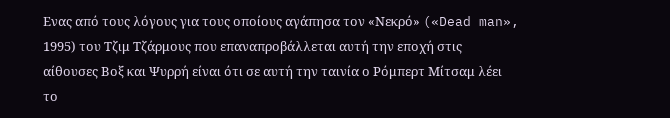Ενας από τους λόγους για τους οποίους αγάπησα τον «Νεκρό» («Dead man», 1995) του Τζιμ Τζάρμους που επαναπροβάλλεται αυτή την εποχή στις αίθουσες Βοξ και Ψυρρή είναι ότι σε αυτή την ταινία ο Ρόμπερτ Μίτσαμ λέει το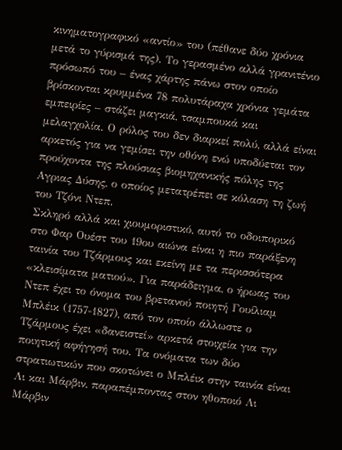κινηματογραφικό «αντίο» του (πέθανε δύο χρόνια μετά το γύρισμά της). Το γερασμένο αλλά γρανιτένιο πρόσωπό του – ένας χάρτης πάνω στον οποίο βρίσκονται κρυμμένα 78 πολυτάραχα χρόνια γεμάτα εμπειρίες – στάζει μαγκιά, τσαμπουκά και μελαγχολία. Ο ρόλος του δεν διαρκεί πολύ, αλλά είναι αρκετός για να γεμίσει την οθόνη ενώ υποδύεται τον προύχοντα της πλούσιας βιομηχανικής πόλης της Αγριας Δύσης, ο οποίος μετατρέπει σε κόλαση τη ζωή του Τζόνι Ντεπ.
Σκληρό αλλά και χιουμοριστικό, αυτό το οδοιπορικό στο Φαρ Ουέστ του 19ου αιώνα είναι η πιο παράξενη ταινία του Τζάρμους και εκείνη με τα περισσότερα «κλεισίματα ματιού». Για παράδειγμα, ο ήρωας του Ντεπ έχει το όνομα του βρετανού ποιητή Γουίλιαμ Μπλέικ (1757-1827), από τον οποίο άλλωστε ο Τζάρμους έχει «δανειστεί» αρκετά στοιχεία για την ποιητική αφήγησή του. Τα ονόματα των δύο στρατιωτικών που σκοτώνει ο Μπλέικ στην ταινία είναι Λι και Μάρβιν, παραπέμποντας στον ηθοποιό Λι Μάρβιν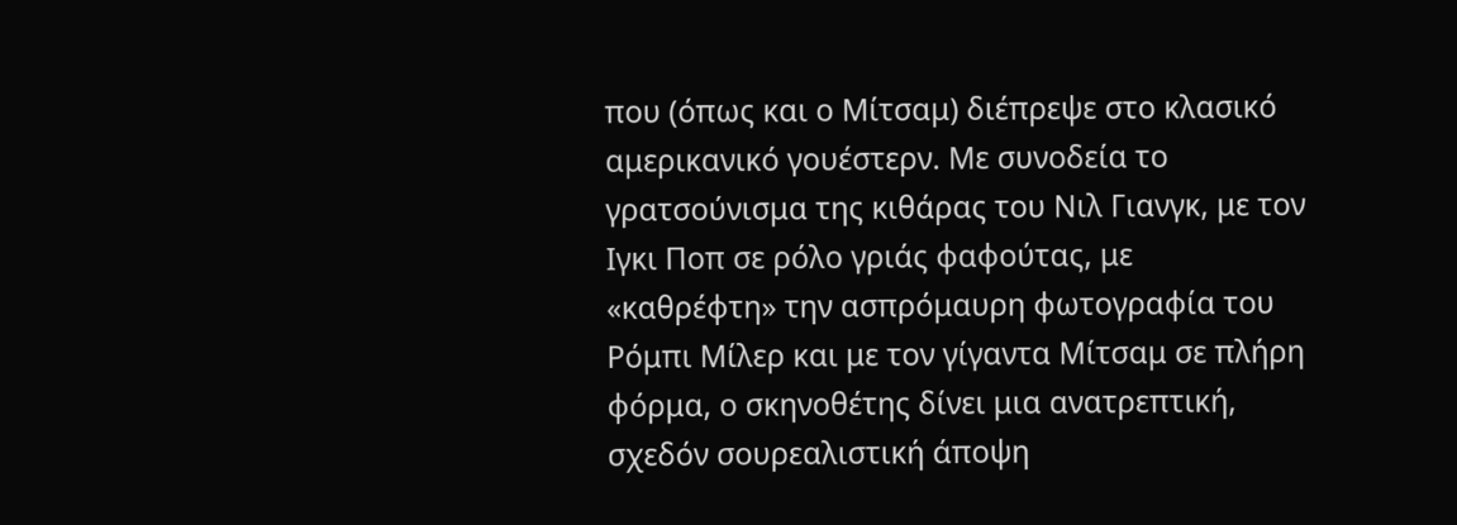που (όπως και ο Μίτσαμ) διέπρεψε στο κλασικό αμερικανικό γουέστερν. Με συνοδεία το γρατσούνισμα της κιθάρας του Νιλ Γιανγκ, με τον Ιγκι Ποπ σε ρόλο γριάς φαφούτας, με «καθρέφτη» την ασπρόμαυρη φωτογραφία του Ρόμπι Μίλερ και με τον γίγαντα Μίτσαμ σε πλήρη φόρμα, ο σκηνοθέτης δίνει μια ανατρεπτική, σχεδόν σουρεαλιστική άποψη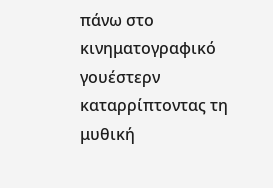πάνω στο κινηματογραφικό γουέστερν καταρρίπτοντας τη μυθική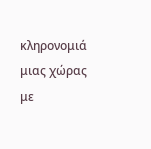κληρονομιά μιας χώρας με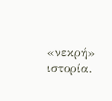«νεκρή» ιστορία.